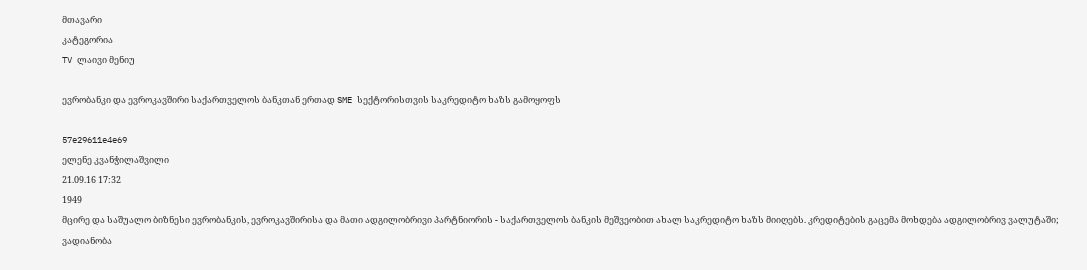მთავარი
კატეგორია
TV ლაივი მენიუ

ევრობანკი და ევროკავშირი საქართველოს ბანკთან ერთად SME სექტორისთვის საკრედიტო ხაზს გამოყოფს

57e29611e4e69
ელენე კვანჭილაშვილი
21.09.16 17:32
1949
მცირე და საშუალო ბიზნესი ევრობანკის, ევროკავშირისა და მათი ადგილობრივი პარტნიორის - საქართველოს ბანკის მეშვეობით ახალ საკრედიტო ხაზს მიიღებს. კრედიტების გაცემა მოხდება ადგილობრივ ვალუტაში; ვადიანობა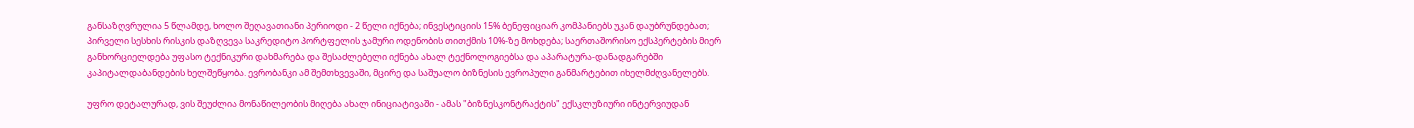განსაზღვრულია 5 წლამდე, ხოლო შეღავათიანი პერიოდი - 2 წელი იქნება; ინვესტიციის 15% ბენეფიციარ კომპანიებს უკან დაუბრუნდებათ; პირველი სესხის რისკის დაზღვევა საკრედიტო პორტფელის ჯამური ოდენობის თითქმის 10%-ზე მოხდება; საერთაშორისო ექსპერტების მიერ განხორციელდება უფასო ტექნიკური დახმარება და შესაძლებელი იქნება ახალ ტექნოლოგიებსა და აპარატურა-დანადგარებში კაპიტალდაბანდების ხელშეწყობა. ევრობანკი ამ შემთხვევაში, მცირე და საშუალო ბიზნესის ევროპული განმარტებით იხელმძღვანელებს.

უფრო დეტალურად, ვის შეუძლია მონაწილეობის მიღება ახალ ინიციატივაში - ამას "ბიზნესკონტრაქტის" ექსკლუზიური ინტერვიუდან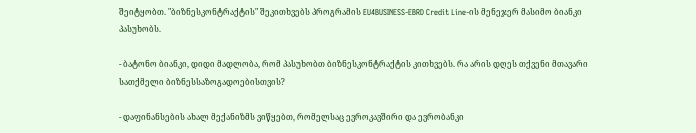შეიტყობთ. "ბიზნესკონტრაქტის" შეკითხვებს პროგრამის EU4BUSINESS-EBRD Credit Line-ის მენეჯერ მასიმო ბიანკი პასუხობს.

- ბატონო ბიანკი, დიდი მადლობა, რომ პასუხობთ ბიზნესკონტრაქტის კითხვებს. რა არის დღეს თქვენი მთავარი სათქმელი ბიზნესსაზოგადოებისთვის?

- დაფინანსების ახალ მექანიზმს ვიწყებთ, რომელსაც ევროკავშირი და ევრობანკი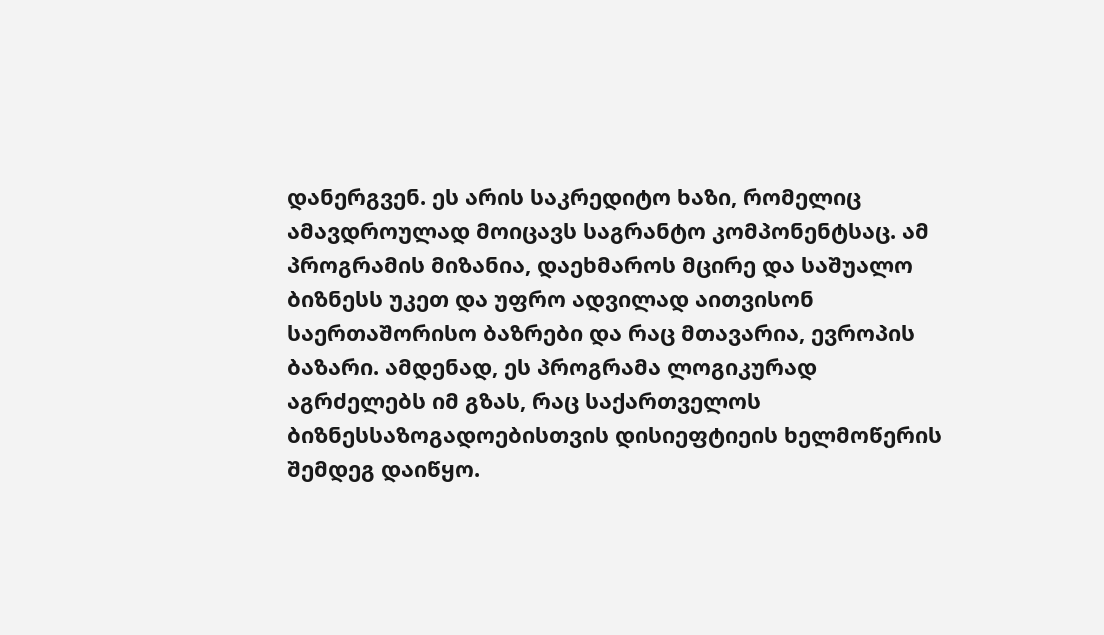დანერგვენ. ეს არის საკრედიტო ხაზი, რომელიც ამავდროულად მოიცავს საგრანტო კომპონენტსაც. ამ პროგრამის მიზანია, დაეხმაროს მცირე და საშუალო ბიზნესს უკეთ და უფრო ადვილად აითვისონ საერთაშორისო ბაზრები და რაც მთავარია, ევროპის ბაზარი. ამდენად, ეს პროგრამა ლოგიკურად აგრძელებს იმ გზას, რაც საქართველოს ბიზნესსაზოგადოებისთვის დისიეფტიეის ხელმოწერის შემდეგ დაიწყო.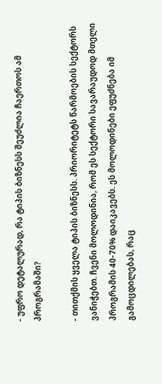- უფრო დეტალურად, რა ტიპის ბიზნესს შეუძლია ჩაერთოს ამ პროგრამაში?

- თითქმის ყველა ტიპის ბიზნესს. პრიორიტეტს წარმოების სექტორს ვანიჭებთ. ჩვენი მოლოდინია, რომ ეს სექტორი სავარაუდოდ მთელი პროგრამის 40-70% დაიკავებს. ეს მოლოდინები ეფუძნება იმ გამოცდილებას, რაც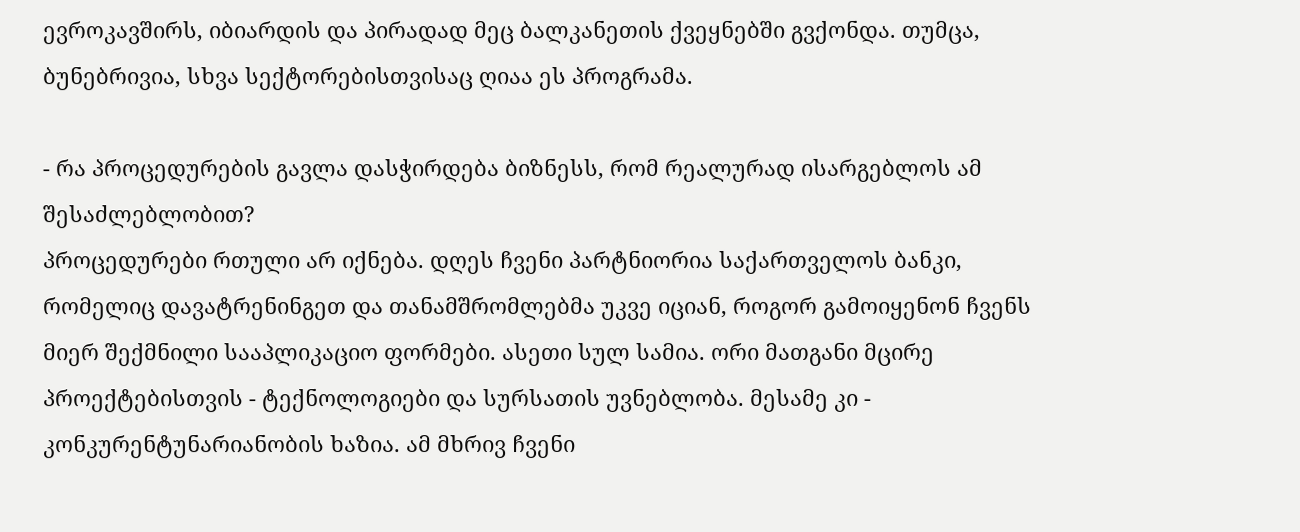ევროკავშირს, იბიარდის და პირადად მეც ბალკანეთის ქვეყნებში გვქონდა. თუმცა, ბუნებრივია, სხვა სექტორებისთვისაც ღიაა ეს პროგრამა.

- რა პროცედურების გავლა დასჭირდება ბიზნესს, რომ რეალურად ისარგებლოს ამ შესაძლებლობით?
პროცედურები რთული არ იქნება. დღეს ჩვენი პარტნიორია საქართველოს ბანკი, რომელიც დავატრენინგეთ და თანამშრომლებმა უკვე იციან, როგორ გამოიყენონ ჩვენს მიერ შექმნილი სააპლიკაციო ფორმები. ასეთი სულ სამია. ორი მათგანი მცირე პროექტებისთვის - ტექნოლოგიები და სურსათის უვნებლობა. მესამე კი - კონკურენტუნარიანობის ხაზია. ამ მხრივ ჩვენი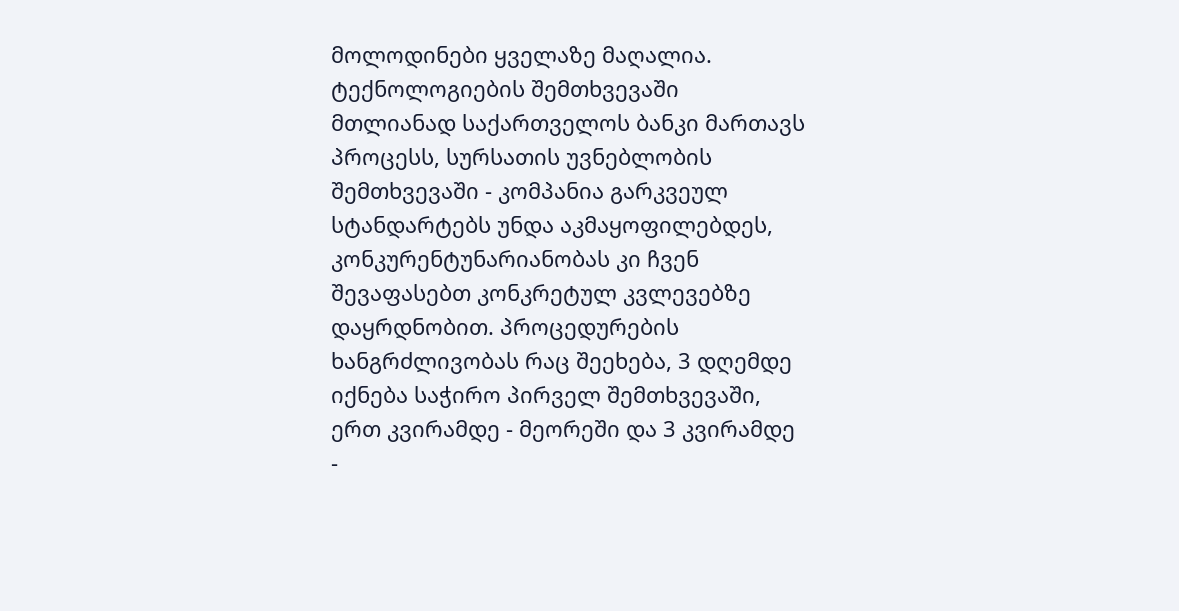მოლოდინები ყველაზე მაღალია. ტექნოლოგიების შემთხვევაში მთლიანად საქართველოს ბანკი მართავს პროცესს, სურსათის უვნებლობის შემთხვევაში - კომპანია გარკვეულ სტანდარტებს უნდა აკმაყოფილებდეს, კონკურენტუნარიანობას კი ჩვენ შევაფასებთ კონკრეტულ კვლევებზე დაყრდნობით. პროცედურების ხანგრძლივობას რაც შეეხება, 3 დღემდე იქნება საჭირო პირველ შემთხვევაში, ერთ კვირამდე - მეორეში და 3 კვირამდე -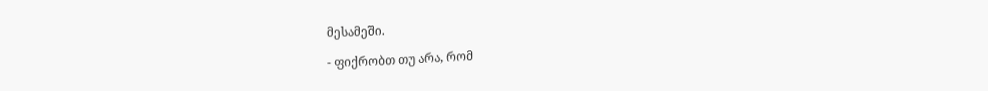მესამეში.

- ფიქრობთ თუ არა, რომ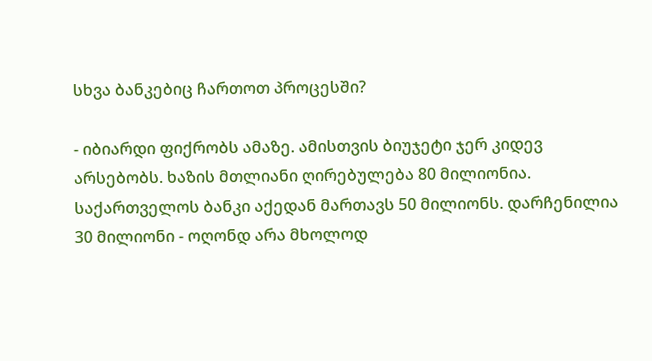სხვა ბანკებიც ჩართოთ პროცესში?

- იბიარდი ფიქრობს ამაზე. ამისთვის ბიუჯეტი ჯერ კიდევ არსებობს. ხაზის მთლიანი ღირებულება 80 მილიონია. საქართველოს ბანკი აქედან მართავს 50 მილიონს. დარჩენილია 30 მილიონი - ოღონდ არა მხოლოდ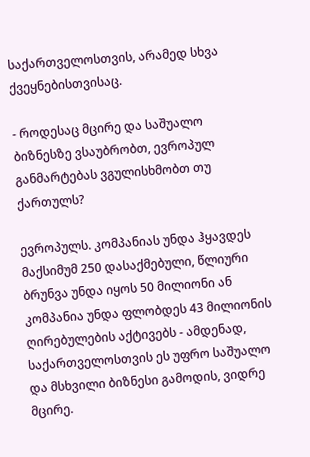საქართველოსთვის, არამედ სხვა ქვეყნებისთვისაც.

- როდესაც მცირე და საშუალო ბიზნესზე ვსაუბრობთ, ევროპულ განმარტებას ვგულისხმობთ თუ ქართულს?

ევროპულს. კომპანიას უნდა ჰყავდეს მაქსიმუმ 250 დასაქმებული, წლიური ბრუნვა უნდა იყოს 50 მილიონი ან კომპანია უნდა ფლობდეს 43 მილიონის ღირებულების აქტივებს - ამდენად, საქართველოსთვის ეს უფრო საშუალო და მსხვილი ბიზნესი გამოდის, ვიდრე მცირე.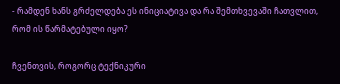- რამდენ ხანს გრძელდება ეს ინიციატივა და რა შემთხვევაში ჩათვლით, რომ ის წარმატებული იყო?

ჩვენთვის, როგორც ტექნიკური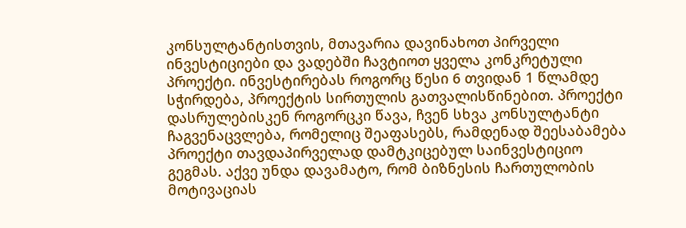კონსულტანტისთვის, მთავარია დავინახოთ პირველი ინვესტიციები და ვადებში ჩავტიოთ ყველა კონკრეტული პროექტი. ინვესტირებას როგორც წესი 6 თვიდან 1 წლამდე სჭირდება, პროექტის სირთულის გათვალისწინებით. პროექტი დასრულებისკენ როგორცკი წავა, ჩვენ სხვა კონსულტანტი ჩაგვენაცვლება, რომელიც შეაფასებს, რამდენად შეესაბამება პროექტი თავდაპირველად დამტკიცებულ საინვესტიციო გეგმას. აქვე უნდა დავამატო, რომ ბიზნესის ჩართულობის მოტივაციას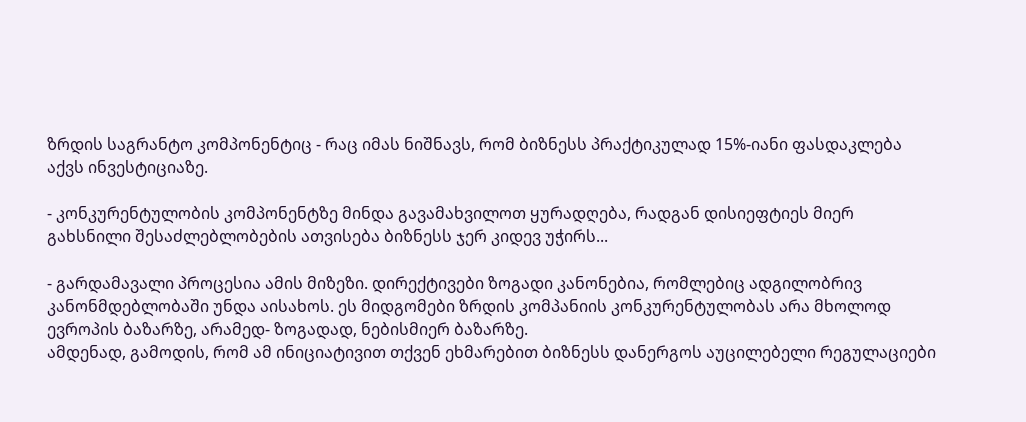ზრდის საგრანტო კომპონენტიც - რაც იმას ნიშნავს, რომ ბიზნესს პრაქტიკულად 15%-იანი ფასდაკლება აქვს ინვესტიციაზე.

- კონკურენტულობის კომპონენტზე მინდა გავამახვილოთ ყურადღება, რადგან დისიეფტიეს მიერ გახსნილი შესაძლებლობების ათვისება ბიზნესს ჯერ კიდევ უჭირს...

- გარდამავალი პროცესია ამის მიზეზი. დირექტივები ზოგადი კანონებია, რომლებიც ადგილობრივ კანონმდებლობაში უნდა აისახოს. ეს მიდგომები ზრდის კომპანიის კონკურენტულობას არა მხოლოდ ევროპის ბაზარზე, არამედ- ზოგადად, ნებისმიერ ბაზარზე.
ამდენად, გამოდის, რომ ამ ინიციატივით თქვენ ეხმარებით ბიზნესს დანერგოს აუცილებელი რეგულაციები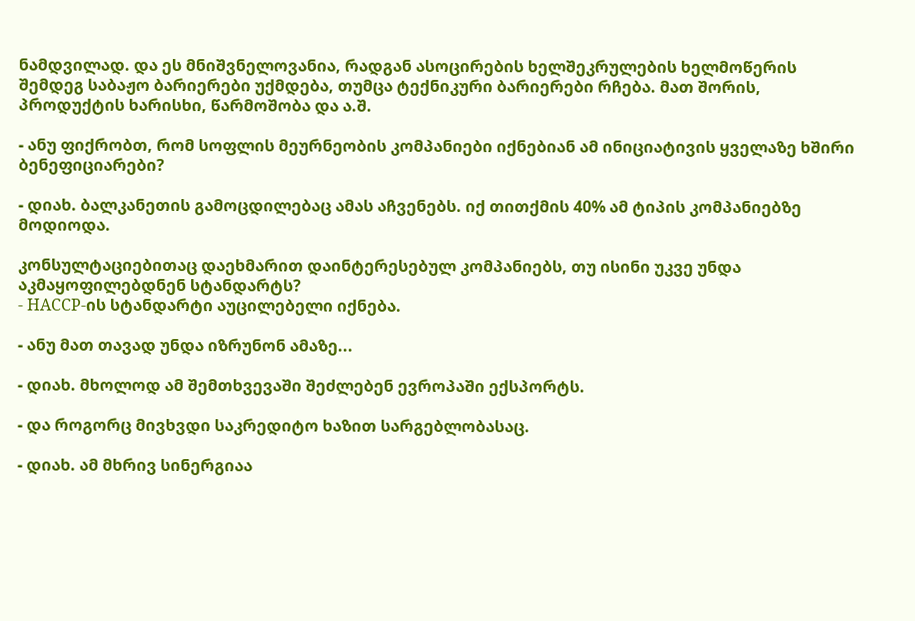ნამდვილად. და ეს მნიშვნელოვანია, რადგან ასოცირების ხელშეკრულების ხელმოწერის შემდეგ საბაჟო ბარიერები უქმდება, თუმცა ტექნიკური ბარიერები რჩება. მათ შორის, პროდუქტის ხარისხი, წარმოშობა და ა.შ.

- ანუ ფიქრობთ, რომ სოფლის მეურნეობის კომპანიები იქნებიან ამ ინიციატივის ყველაზე ხშირი ბენეფიციარები?

- დიახ. ბალკანეთის გამოცდილებაც ამას აჩვენებს. იქ თითქმის 40% ამ ტიპის კომპანიებზე მოდიოდა.

კონსულტაციებითაც დაეხმარით დაინტერესებულ კომპანიებს, თუ ისინი უკვე უნდა აკმაყოფილებდნენ სტანდარტს?
- HACCP-ის სტანდარტი აუცილებელი იქნება.

- ანუ მათ თავად უნდა იზრუნონ ამაზე...

- დიახ. მხოლოდ ამ შემთხვევაში შეძლებენ ევროპაში ექსპორტს.

- და როგორც მივხვდი საკრედიტო ხაზით სარგებლობასაც.

- დიახ. ამ მხრივ სინერგიაა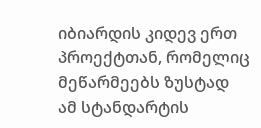იბიარდის კიდევ ერთ პროექტთან, რომელიც მეწარმეებს ზუსტად ამ სტანდარტის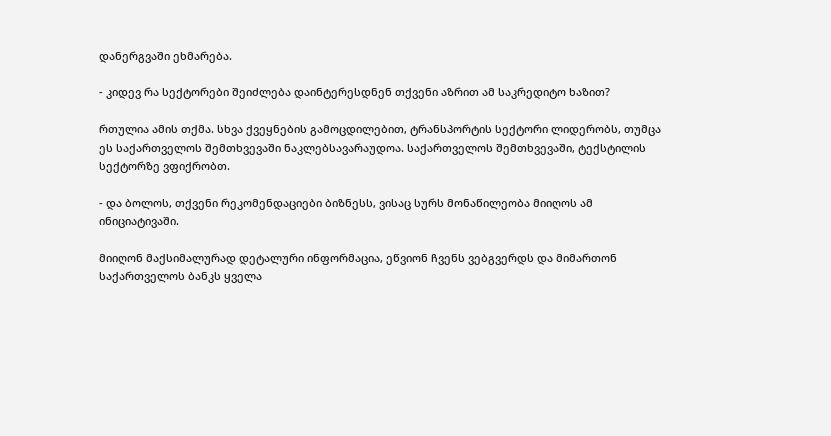დანერგვაში ეხმარება.

- კიდევ რა სექტორები შეიძლება დაინტერესდნენ თქვენი აზრით ამ საკრედიტო ხაზით?

რთულია ამის თქმა. სხვა ქვეყნების გამოცდილებით, ტრანსპორტის სექტორი ლიდერობს, თუმცა ეს საქართველოს შემთხვევაში ნაკლებსავარაუდოა. საქართველოს შემთხვევაში, ტექსტილის სექტორზე ვფიქრობთ.

- და ბოლოს, თქვენი რეკომენდაციები ბიზნესს, ვისაც სურს მონაწილეობა მიიღოს ამ ინიციატივაში.

მიიღონ მაქსიმალურად დეტალური ინფორმაცია, ეწვიონ ჩვენს ვებგვერდს და მიმართონ საქართველოს ბანკს ყველა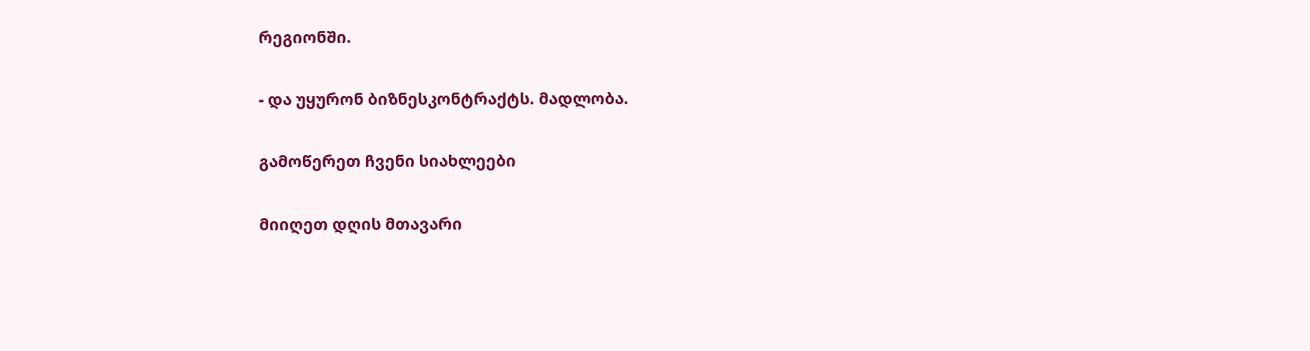რეგიონში.

- და უყურონ ბიზნესკონტრაქტს. მადლობა.

გამოწერეთ ჩვენი სიახლეები

მიიღეთ დღის მთავარი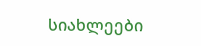სიახლეები